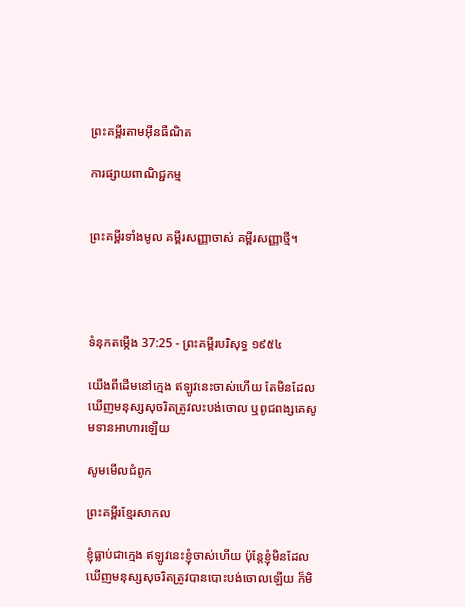ព្រះគម្ពីរតាមអ៊ីនធឺណិត

ការផ្សាយពាណិជ្ជកម្ម


ព្រះគម្ពីរទាំងមូល គម្ពីរសញ្ញាចាស់ គម្ពីរសញ្ញាថ្មី។




ទំនុកតម្កើង 37:25 - ព្រះគម្ពីរបរិសុទ្ធ ១៩៥៤

យើងពីដើមនៅក្មេង ឥឡូវនេះចាស់ហើយ តែមិនដែលឃើញមនុស្សសុចរិតត្រូវលះ‌បង់ចោល ឬពូជ‌ពង្សគេសូមទានអាហារឡើយ

សូមមើលជំពូក

ព្រះគម្ពីរខ្មែរសាកល

ខ្ញុំធ្លាប់ជាក្មេង ឥឡូវនេះខ្ញុំចាស់ហើយ ប៉ុន្តែខ្ញុំមិនដែលឃើញមនុស្សសុចរិតត្រូវបានបោះបង់ចោលឡើយ ក៏មិ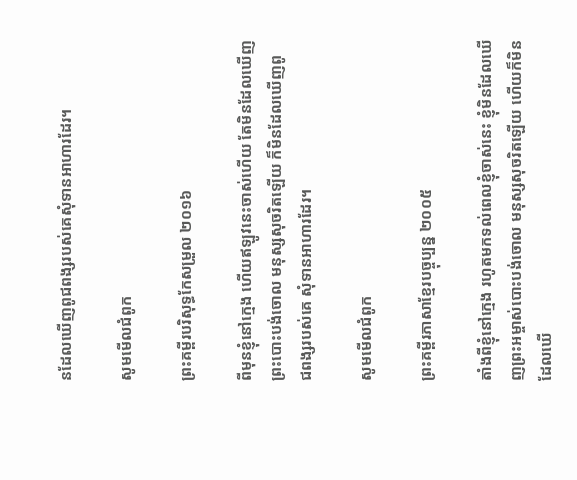នដែលឃើញពូជពង្សរបស់គេសុំទានអាហារដែរ។

សូមមើលជំពូក

ព្រះគម្ពីរបរិសុទ្ធកែសម្រួល ២០១៦

ពីមុនខ្ញុំនៅក្មេង ហើយឥឡូវនេះចាស់ហើយ តែមិនដែលឃើញព្រះបោះបង់ចោល មនុស្សសុចរិតឡើយ ក៏មិនដែលឃើញពូជ‌ពង្សរបស់គេ សុំទានអាហារដែរ។

សូមមើលជំពូក

ព្រះគម្ពីរភាសាខ្មែរបច្ចុប្បន្ន ២០០៥

តាំងពីខ្ញុំនៅក្មេង រហូតមកទល់ពេលខ្ញុំចាស់នេះ ខ្ញុំមិនដែលឃើញព្រះ‌អម្ចាស់បោះបង់ចោល មនុស្សសុចរិតឡើយ ហើយក៏មិនដែលឃើ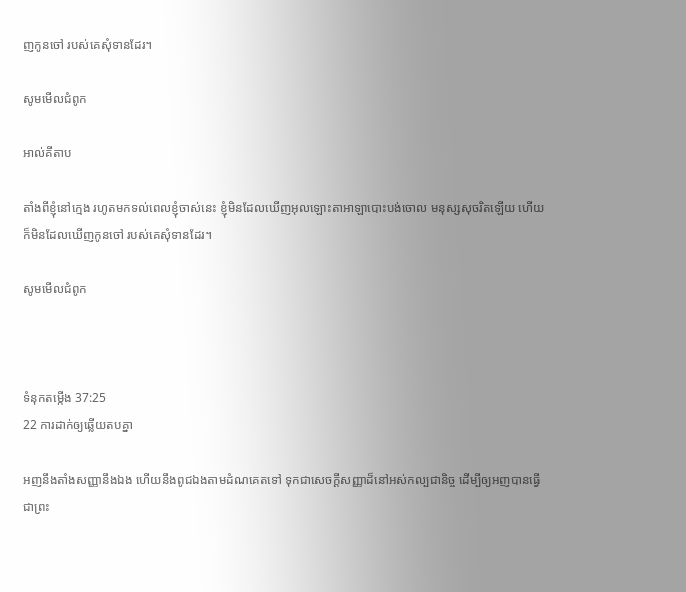ញកូនចៅ របស់គេសុំទានដែរ។

សូមមើលជំពូក

អាល់គីតាប

តាំងពីខ្ញុំនៅក្មេង រហូតមកទល់ពេលខ្ញុំចាស់នេះ ខ្ញុំមិនដែលឃើញអុលឡោះ‌តាអាឡាបោះបង់ចោល មនុស្សសុចរិតឡើយ ហើយក៏មិនដែលឃើញកូនចៅ របស់គេសុំទានដែរ។

សូមមើលជំពូក



ទំនុកតម្កើង 37:25
22 ការដាក់ឲ្យឆ្លើយតបគ្នា

អញនឹងតាំងសញ្ញានឹងឯង ហើយនឹងពូជឯងតាមដំណគេតទៅ ទុកជាសេចក្ដីសញ្ញាដ៏នៅអស់‌កល្បជានិច្ច ដើម្បីឲ្យអញបានធ្វើជាព្រះ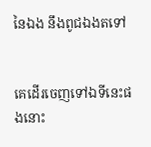នៃឯង នឹងពូជឯងតទៅ


គេដើរចេញទៅឯទីនេះផងនោះ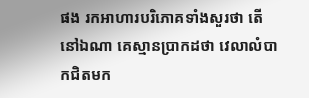ផង រកអាហារបរិភោគទាំងសួរថា តើនៅឯណា គេស្មានប្រាកដថា វេលាលំបាកជិតមក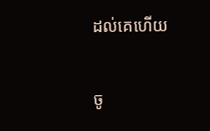ដល់គេហើយ


ចូ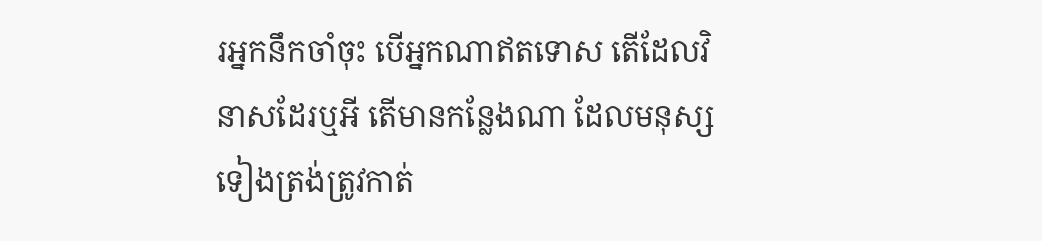រអ្នកនឹកចាំចុះ បើអ្នកណាឥតទោស តើដែលវិនាសដែរឬអី តើមានកន្លែងណា ដែលមនុស្សទៀងត្រង់ត្រូវកាត់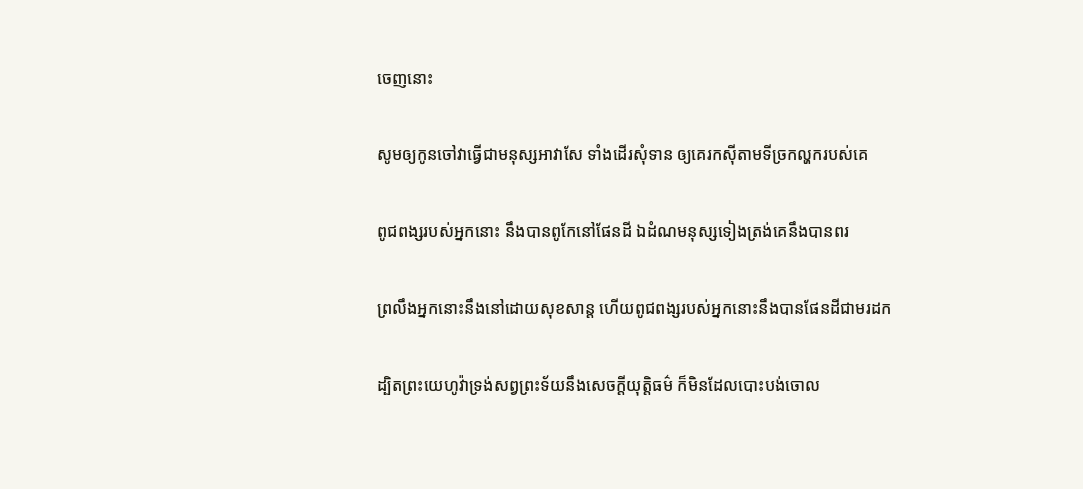ចេញនោះ


សូមឲ្យកូនចៅវាធ្វើជាមនុស្សអាវាសែ ទាំងដើរសុំទាន ឲ្យគេរកស៊ីតាមទីច្រកល្ហករបស់គេ


ពូជ‌ពង្សរបស់អ្នកនោះ នឹងបានពូកែនៅផែនដី ឯដំណមនុស្សទៀងត្រង់គេនឹងបានពរ


ព្រលឹងអ្នកនោះនឹងនៅដោយសុខ‌សាន្ត ហើយពូជ‌ពង្សរបស់អ្នកនោះនឹងបានផែនដីជាមរដក


ដ្បិតព្រះ‌យេហូវ៉ាទ្រង់សព្វព្រះ‌ទ័យនឹងសេចក្ដីយុត្តិ‌ធម៌ ក៏មិនដែលបោះ‌បង់ចោល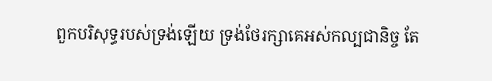ពួកបរិសុទ្ធរបស់ទ្រង់ឡើយ ទ្រង់ថែរក្សាគេអស់‌កល្បជានិច្ច តែ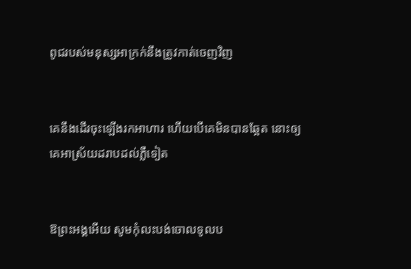ពូជរបស់មនុស្សអាក្រក់នឹងត្រូវកាត់ចេញវិញ


គេនឹងដើរចុះឡើងរកអាហារ ហើយបើគេមិនបានឆ្អែត នោះឲ្យគេអាស្រ័យដរាបដល់ភ្លឺទៀត


ឱព្រះ‌អង្គអើយ សូមកុំលះ‌បង់ចោលទូលប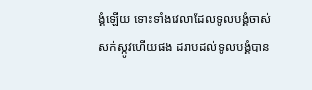ង្គំឡើយ ទោះទាំងវេលាដែលទូលបង្គំចាស់សក់ស្កូវហើយផង ដរាបដល់ទូលបង្គំបាន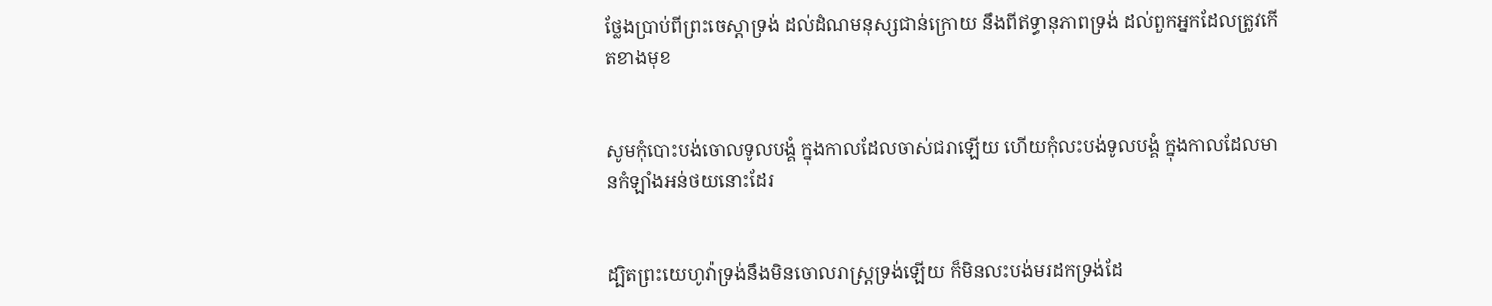ថ្លែងប្រាប់ពីព្រះ‌ចេស្តាទ្រង់ ដល់ដំណមនុស្សជាន់ក្រោយ នឹងពីឥទ្ធា‌នុភាពទ្រង់ ដល់ពួកអ្នកដែលត្រូវកើតខាងមុខ


សូមកុំបោះ‌បង់ចោលទូលបង្គំ ក្នុងកាលដែលចាស់‌ជរាឡើយ ហើយកុំលះ‌បង់ទូលបង្គំ ក្នុងកាលដែលមានកំឡាំងអន់‌ថយនោះដែរ


ដ្បិតព្រះ‌យេហូវ៉ាទ្រង់នឹងមិនចោលរាស្ត្រទ្រង់ឡើយ ក៏មិនលះ‌បង់មរដកទ្រង់ដែ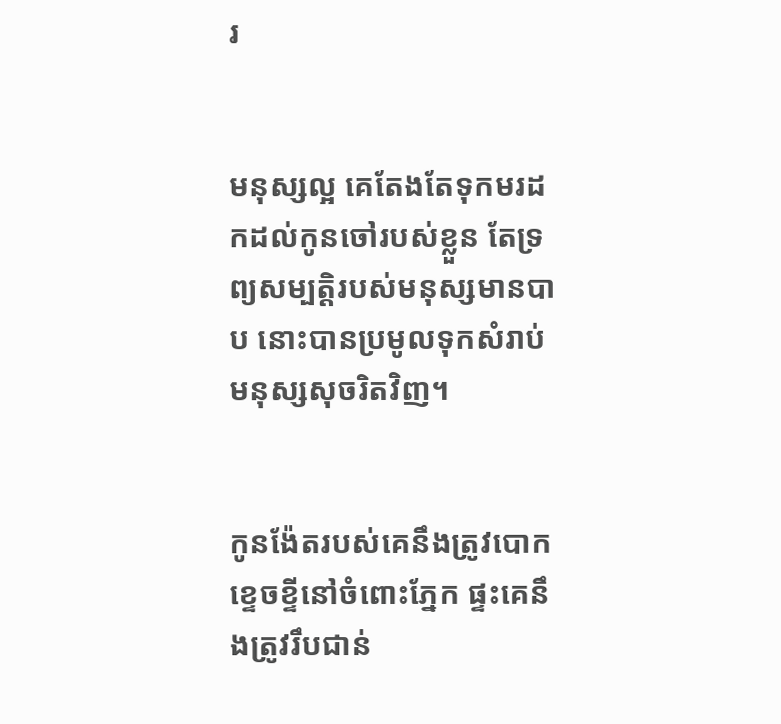រ


មនុស្សល្អ គេតែង‌តែទុកមរដកដល់កូនចៅរបស់ខ្លួន តែទ្រព្យសម្បត្តិរបស់មនុស្សមានបាប នោះបានប្រមូលទុកសំរាប់មនុស្សសុចរិតវិញ។


កូន‌ង៉ែតរបស់គេនឹងត្រូវបោកខ្ទេច‌ខ្ទីនៅចំពោះភ្នែក ផ្ទះគេនឹងត្រូវរឹប‌ជាន់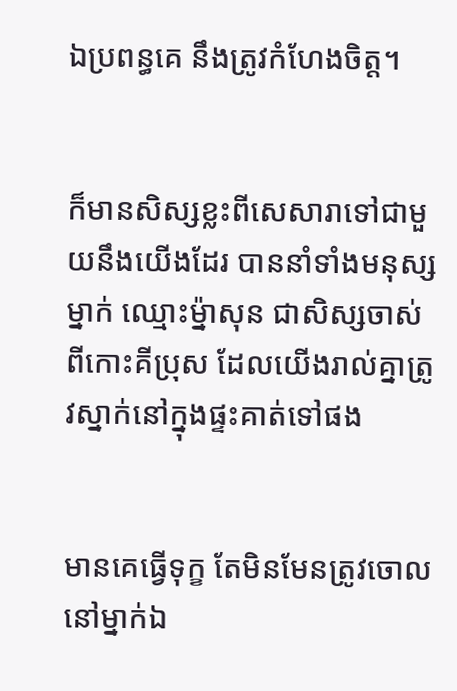ឯប្រពន្ធគេ នឹងត្រូវកំហែងចិត្ត។


ក៏មានសិស្សខ្លះពីសេសារាទៅជាមួយនឹងយើងដែរ បាននាំទាំងមនុស្សម្នាក់ ឈ្មោះម៉្នាសុន ជាសិស្សចាស់ ពីកោះគីប្រុស ដែលយើងរាល់គ្នាត្រូវស្នាក់នៅក្នុងផ្ទះគាត់ទៅផង


មានគេធ្វើទុក្ខ តែមិនមែនត្រូវចោលនៅម្នាក់ឯ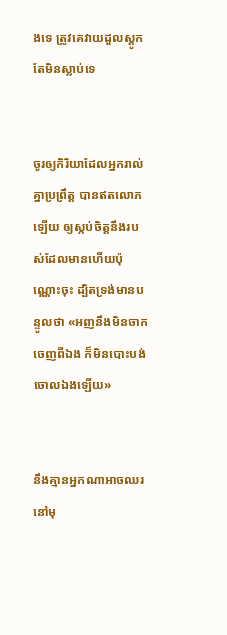ងទេ ត្រូវគេវាយដួលស្តូក តែមិនស្លាប់ទេ


ចូរឲ្យកិរិយាដែលអ្នករាល់គ្នាប្រព្រឹត្ត បានឥតលោភឡើយ ឲ្យស្កប់ចិត្តនឹងរបស់ដែលមានហើយប៉ុណ្ណោះចុះ ដ្បិតទ្រង់មានបន្ទូលថា «អញនឹងមិនចាកចេញពីឯង ក៏មិនបោះបង់ចោលឯងឡើយ»


នឹងគ្មានអ្នកណាអាចឈរនៅមុ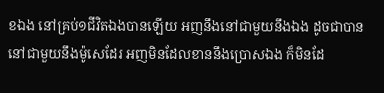ខឯង នៅគ្រប់១ជីវិតឯងបានឡើយ អញនឹងនៅជាមួយនឹងឯង ដូចជាបាននៅជាមួយនឹងម៉ូសេដែរ អញមិនដែលខាននឹងប្រោសឯង ក៏មិនដែ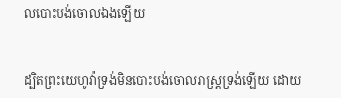លបោះ‌បង់ចោលឯងឡើយ


ដ្បិតព្រះ‌យេហូវ៉ាទ្រង់មិនបោះ‌បង់ចោលរាស្ត្រទ្រង់ឡើយ ដោយ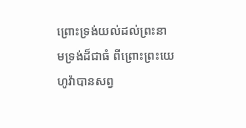ព្រោះទ្រង់យល់ដល់ព្រះ‌នាមទ្រង់ដ៏ជាធំ ពីព្រោះព្រះ‌យេហូវ៉ាបានសព្វ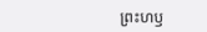ព្រះ‌ហឫ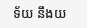ទ័យ នឹងយ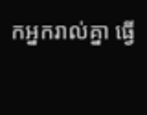កអ្នករាល់គ្នា ធ្វើ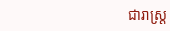ជារាស្ត្រ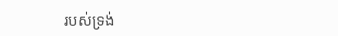របស់ទ្រង់